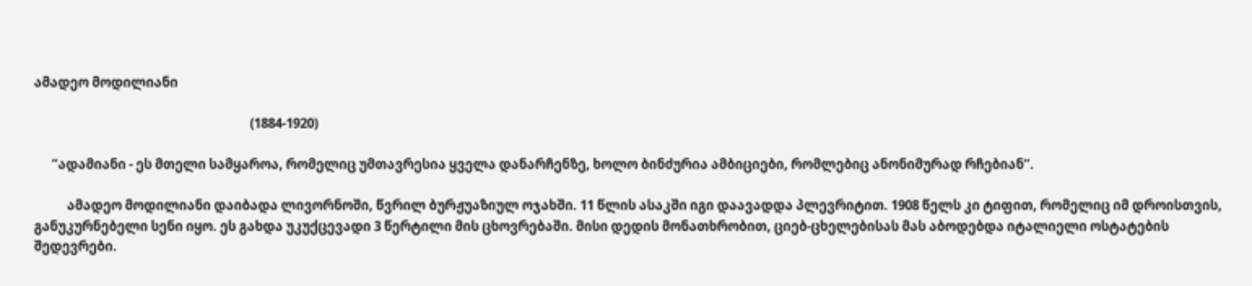ამადეო მოდილიანი

                                                                        (1884-1920)

      ”ადამიანი - ეს მთელი სამყაროა, რომელიც უმთავრესია ყველა დანარჩენზე, ხოლო ბინძურია ამბიციები, რომლებიც ანონიმურად რჩებიან”.

           ამადეო მოდილიანი დაიბადა ლივორნოში, წვრილ ბურჟუაზიულ ოჯახში. 11 წლის ასაკში იგი დაავადდა პლევრიტით. 1908 წელს კი ტიფით, რომელიც იმ დროისთვის, განუკურნებელი სენი იყო. ეს გახდა უკუქცევადი 3 წერტილი მის ცხოვრებაში. მისი დედის მონათხრობით, ციებ-ცხელებისას მას აბოდებდა იტალიელი ოსტატების შედევრები.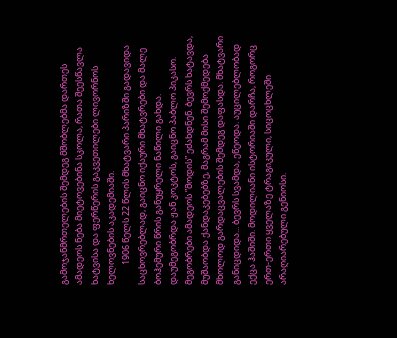გამოჯანმრთელების შემდეგ მშობლებმა დართეს ამადეოს ნება მიეტოვებინა სკოლა, რათა შეესწავლა ხატვისა და ფერწერის გაკვეთილები ლივორნოს ხელოვნების აკადემიაში.
          1906 წელს 22 წლის მხატვარი პარიზში გადავიდა საცხოვრებლად, გაიცნო იქაური მხატვრები და მალე ბოჰემური წრის განუყრელი ნაწილი გახდა. დაუმეგობრდა ჟან კოკტოს, გაიცნო პაბლო პიკასო. მეგობრები ამადეოს ”მოდის” ეძახდნენ. ბევრს ხატავდა, მუშაობდა ქანდაკებებზე, მაგრამ მისი შემოქმედება მხოლოდ გარდაცვალების შემდეგ დაფასდა. მხატვარი განიცდიდა... ბევრს სვამდა, ეწეოდა. აუცილებლობად ექცა ჰაშიში. მოდილიანი ისტორიაში დარჩა, როგორც ერთ-ერთი ყველაზე ტრაგიკული, სიცოცხლეში არაღიარებული გენიოსი.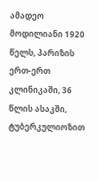ამადეო მოდილიანი 1920 წელს, პარიზის ერთ-ერთ კლინიკაში, 36 წლის ასაკში, ტუბერკულიოზით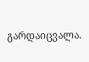გარდაიცვალა.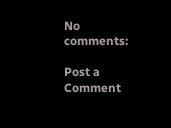No comments:

Post a Comment